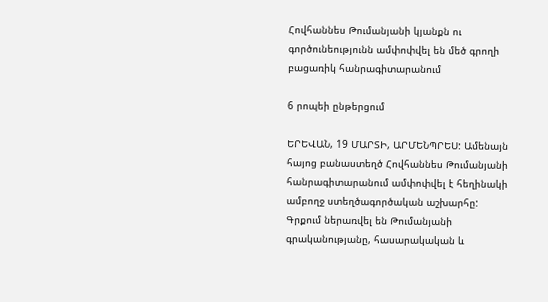Հովհաննես Թումանյանի կյանքն ու գործունեությունն ամփոփվել են մեծ գրողի բացառիկ հանրագիտարանում

6 րոպեի ընթերցում

ԵՐԵՎԱՆ, 19 ՄԱՐՏԻ, ԱՐՄԵՆՊՐԵՍ: Ամենայն հայոց բանաստեղծ Հովհաննես Թումանյանի հանրագիտարանում ամփոփվել է հեղինակի ամբողջ ստեղծագործական աշխարհը: Գրքում ներառվել են Թումանյանի գրականությանը, հասարակական և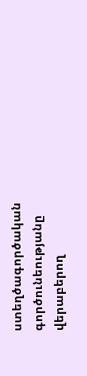ստեղծագործական գործունեությանը վերաբերող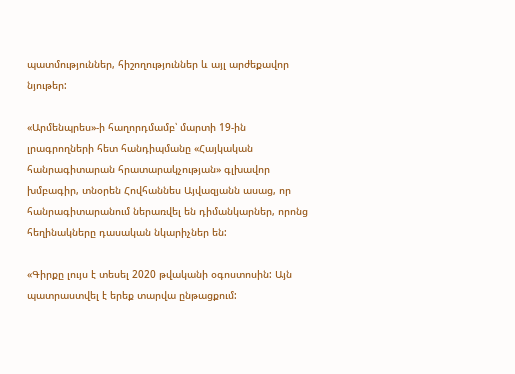պատմություններ, հիշողություններ և այլ արժեքավոր նյութեր:

«Արմենպրես»-ի հաղորդմամբ՝ մարտի 19-ին լրագրողների հետ հանդիպմանը «Հայկական հանրագիտարան հրատարակչության» գլխավոր խմբագիր, տնօրեն Հովհաննես Այվազյանն ասաց, որ հանրագիտարանում ներառվել են դիմանկարներ, որոնց հեղինակները դասական նկարիչներ են:

«Գիրքը լույս է տեսել 2020 թվականի օգոստոսին: Այն պատրաստվել է երեք տարվա ընթացքում: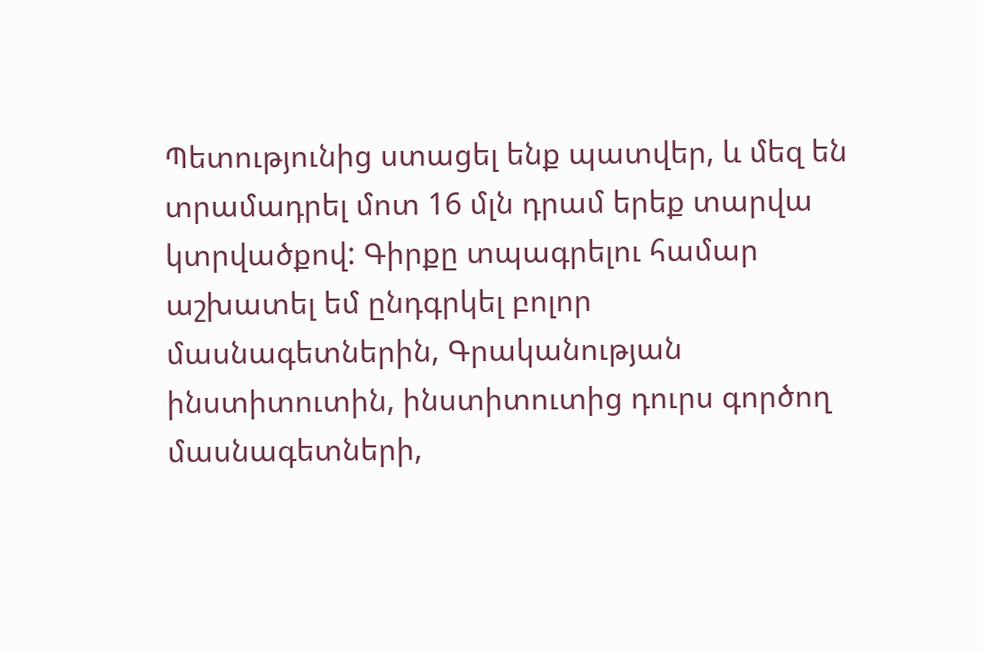Պետությունից ստացել ենք պատվեր, և մեզ են տրամադրել մոտ 16 մլն դրամ երեք տարվա կտրվածքով: Գիրքը տպագրելու համար աշխատել եմ ընդգրկել բոլոր մասնագետներին, Գրականության ինստիտուտին, ինստիտուտից դուրս գործող մասնագետների,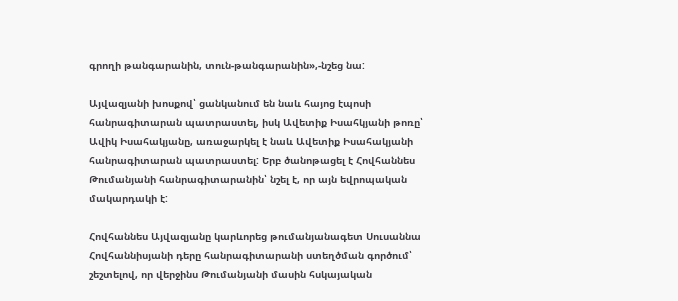գրողի թանգարանին, տուն-թանգարանին»,-նշեց նա:

Այվազյանի խոսքով՝ ցանկանում են նաև հայոց էպոսի հանրագիտարան պատրաստել, իսկ Ավետիք Իսահկյանի թոռը՝ Ավիկ Իսահակյանը, առաջարկել է նաև Ավետիք Իսահակյանի հանրագիտարան պատրաստել: Երբ ծանոթացել է Հովհաննես Թումանյանի հանրագիտարանին՝ նշել է, որ այն եվրոպական մակարդակի է:

Հովհաննես Այվազյանը կարևորեց թումանյանագետ Սուսաննա Հովհաննիսյանի դերը հանրագիտարանի ստեղծման գործում՝ շեշտելով, որ վերջինս Թումանյանի մասին հսկայական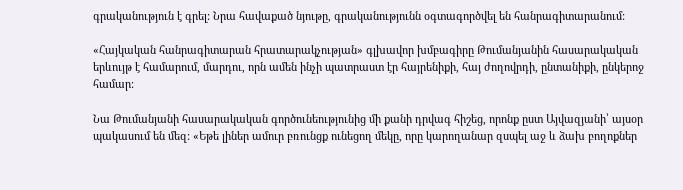գրականություն է գրել: Նրա հավաքած նյութը, գրականությունն օգտագործվել են հանրագիտարանում:

«Հայկական հանրագիտարան հրատարակչության» գլխավոր խմբագիրը Թումանյանին հասարակական երևույթ է համարում, մարդու, որն ամեն ինչի պատրաստ էր հայրենիքի, հայ ժողովրդի, ընտանիքի, ընկերոջ համար:

Նա Թումանյանի հասարակական գործունեությունից մի քանի դրվագ հիշեց, որոնք ըստ Այվազյանի՝ այսօր պակասում են մեզ: «Եթե լիներ ամուր բռունցք ունեցող մեկը, որը կարողանար զսպել աջ և ձախ բողոքներ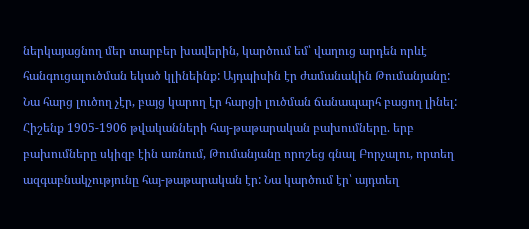ներկայացնող մեր տարբեր խավերին, կարծում եմ՝ վաղուց արդեն որևէ հանգուցալուծման եկած կլինեինք: Այդպիսին էր ժամանակին Թումանյանը: Նա հարց լուծող չէր, բայց կարող էր հարցի լուծման ճանապարհ բացող լինել: Հիշենք 1905-1906 թվականների հայ-թաթարական բախումները. երբ բախումները սկիզբ էին առնում, Թումանյանը որոշեց գնալ Բորչալու, որտեղ ազգաբնակչությունը հայ-թաթարական էր: Նա կարծում էր՝ այդտեղ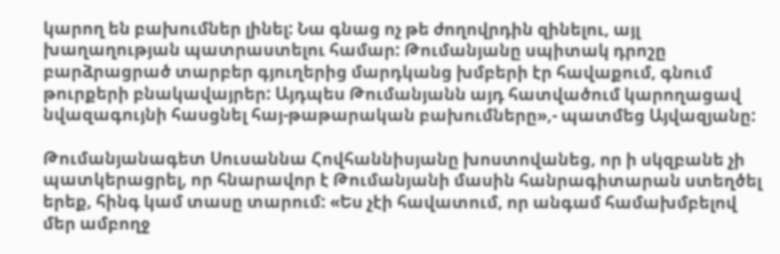կարող են բախումներ լինել: Նա գնաց ոչ թե ժողովրդին զինելու, այլ խաղաղության պատրաստելու համար: Թումանյանը սպիտակ դրոշը բարձրացրած տարբեր գյուղերից մարդկանց խմբերի էր հավաքում, գնում թուրքերի բնակավայրեր: Այդպես Թումանյանն այդ հատվածում կարողացավ նվազագույնի հասցնել հայ-թաթարական բախումները»,- պատմեց Այվազյանը:

Թումանյանագետ Սուսաննա Հովհաննիսյանը խոստովանեց, որ ի սկզբանե չի պատկերացրել, որ հնարավոր է Թումանյանի մասին հանրագիտարան ստեղծել երեք, հինգ կամ տասը տարում: «Ես չէի հավատում, որ անգամ համախմբելով մեր ամբողջ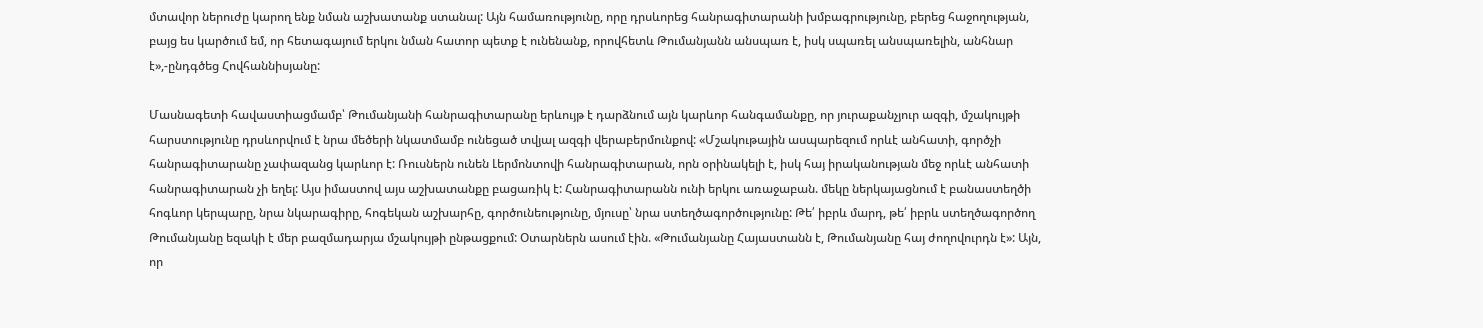մտավոր ներուժը կարող ենք նման աշխատանք ստանալ: Այն համառությունը, որը դրսևորեց հանրագիտարանի խմբագրությունը, բերեց հաջողության, բայց ես կարծում եմ, որ հետագայում երկու նման հատոր պետք է ունենանք, որովհետև Թումանյանն անսպառ է, իսկ սպառել անսպառելին, անհնար է»,-ընդգծեց Հովհաննիսյանը:

Մասնագետի հավաստիացմամբ՝ Թումանյանի հանրագիտարանը երևույթ է դարձնում այն կարևոր հանգամանքը, որ յուրաքանչյուր ազգի, մշակույթի հարստությունը դրսևորվում է նրա մեծերի նկատմամբ ունեցած տվյալ ազգի վերաբերմունքով: «Մշակութային ասպարեզում որևէ անհատի, գործչի հանրագիտարանը չափազանց կարևոր է: Ռուսներն ունեն Լերմոնտովի հանրագիտարան, որն օրինակելի է, իսկ հայ իրականության մեջ որևէ անհատի հանրագիտարան չի եղել: Այս իմաստով այս աշխատանքը բացառիկ է: Հանրագիտարանն ունի երկու առաջաբան. մեկը ներկայացնում է բանաստեղծի հոգևոր կերպարը, նրա նկարագիրը, հոգեկան աշխարհը, գործունեությունը, մյուսը՝ նրա ստեղծագործությունը: Թե՛ իբրև մարդ, թե՛ իբրև ստեղծագործող Թումանյանը եզակի է մեր բազմադարյա մշակույթի ընթացքում: Օտարներն ասում էին. «Թումանյանը Հայաստանն է, Թումանյանը հայ ժողովուրդն է»: Այն, որ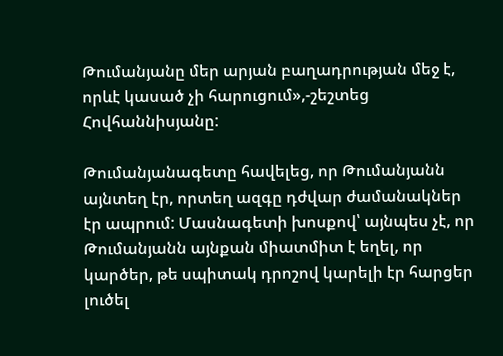Թումանյանը մեր արյան բաղադրության մեջ է, որևէ կասած չի հարուցում»,-շեշտեց Հովհաննիսյանը:

Թումանյանագետը հավելեց, որ Թումանյանն այնտեղ էր, որտեղ ազգը դժվար ժամանակներ էր ապրում: Մասնագետի խոսքով՝ այնպես չէ, որ Թումանյանն այնքան միատմիտ է եղել, որ կարծեր, թե սպիտակ դրոշով կարելի էր հարցեր լուծել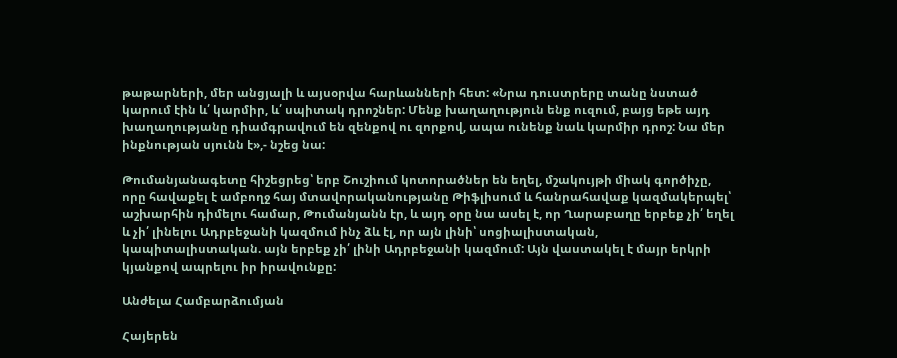թաթարների, մեր անցյալի և այսօրվա հարևանների հետ: «Նրա դուստրերը տանը նստած կարում էին և՛ կարմիր, և՛ սպիտակ դրոշներ: Մենք խաղաղություն ենք ուզում, բայց եթե այդ խաղաղությանը դիամգրավում են զենքով ու զորքով, ապա ունենք նաև կարմիր դրոշ: Նա մեր ինքնության սյունն է»,- նշեց նա:

Թումանյանագետը հիշեցրեց՝ երբ Շուշիում կոտորածներ են եղել, մշակույթի միակ գործիչը, որը հավաքել է ամբողջ հայ մտավորականությանը Թիֆլիսում և հանրահավաք կազմակերպել՝ աշխարհին դիմելու համար, Թումանյանն էր, և այդ օրը նա ասել է, որ Ղարաբաղը երբեք չի՛ եղել և չի՛ լինելու Ադրբեջանի կազմում ինչ ձև էլ, որ այն լինի՝ սոցիալիստական, կապիտալիստական. այն երբեք չի՛ լինի Ադրբեջանի կազմում: Այն վաստակել է մայր երկրի կյանքով ապրելու իր իրավունքը:

Անժելա Համբարձումյան

Հայերեն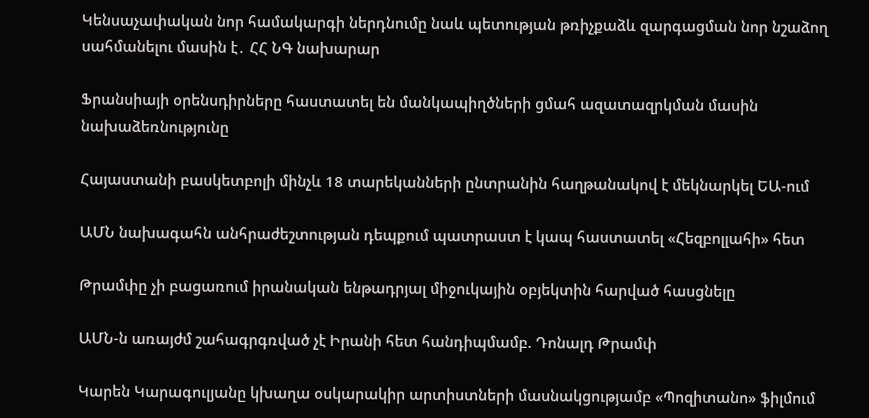Կենսաչափական նոր համակարգի ներդնումը նաև պետության թռիչքաձև զարգացման նոր նշաձող սահմանելու մասին է․ ՀՀ ՆԳ նախարար

Ֆրանսիայի օրենսդիրները հաստատել են մանկապիղծների ցմահ ազատազրկման մասին նախաձեռնությունը

Հայաստանի բասկետբոլի մինչև 18 տարեկանների ընտրանին հաղթանակով է մեկնարկել ԵԱ-ում

ԱՄՆ նախագահն անհրաժեշտության դեպքում պատրաստ է կապ հաստատել «Հեզբոլլահի» հետ

Թրամփը չի բացառում իրանական ենթադրյալ միջուկային օբյեկտին հարված հասցնելը

ԱՄՆ-ն առայժմ շահագրգռված չէ Իրանի հետ հանդիպմամբ. Դոնալդ Թրամփ

Կարեն Կարագուլյանը կխաղա օսկարակիր արտիստների մասնակցությամբ «Պոզիտանո» ֆիլմում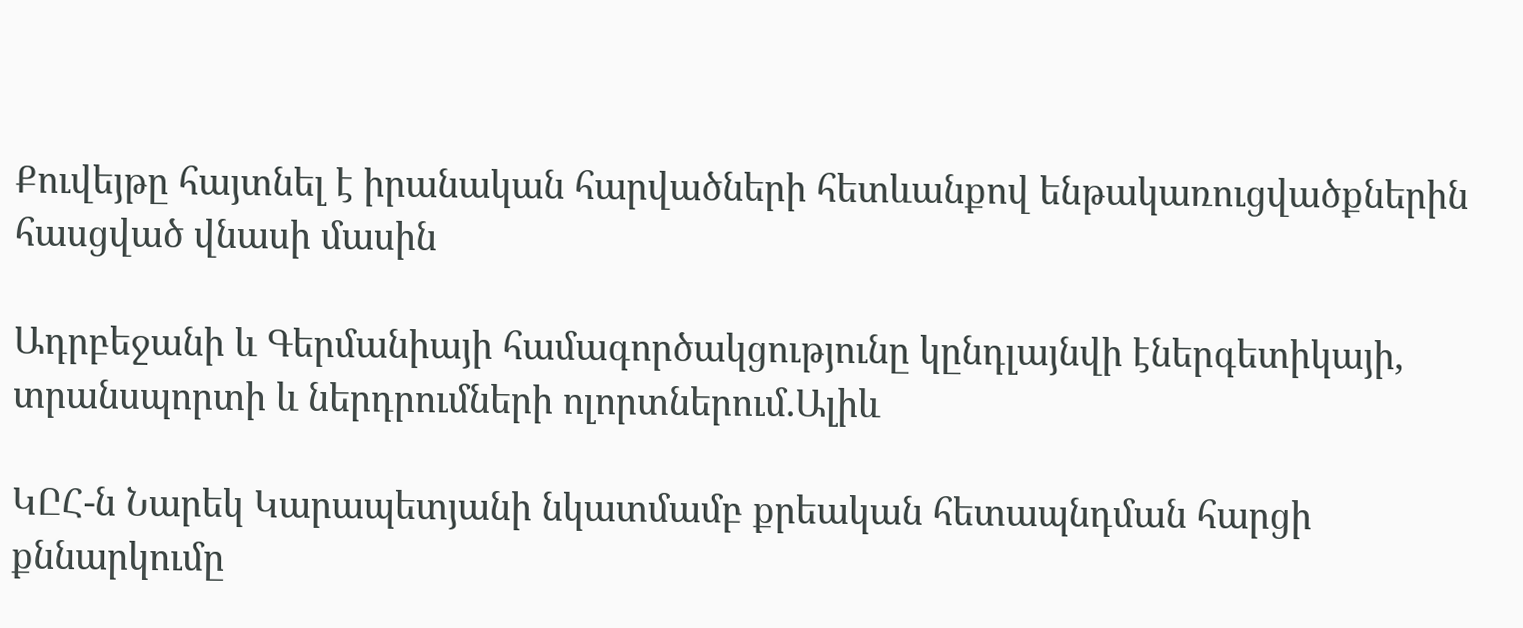Քուվեյթը հայտնել է իրանական հարվածների հետևանքով ենթակառուցվածքներին հասցված վնասի մասին

Ադրբեջանի և Գերմանիայի համագործակցությունը կընդլայնվի էներգետիկայի, տրանսպորտի և ներդրումների ոլորտներում.Ալիև

ԿԸՀ-ն Նարեկ Կարապետյանի նկատմամբ քրեական հետապնդման հարցի քննարկումը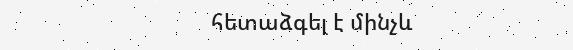հետաձգել է մինչև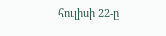հուլիսի 22-ը